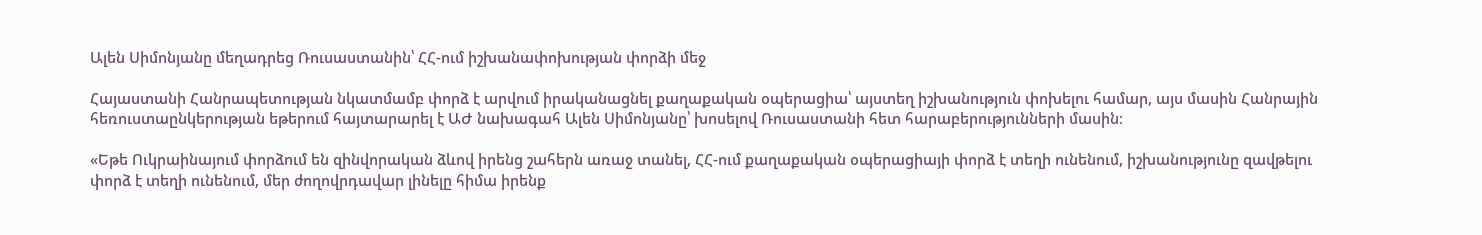Ալեն Սիմոնյանը մեղադրեց Ռուսաստանին՝ ՀՀ-ում իշխանափոխության փորձի մեջ

Հայաստանի Հանրապետության նկատմամբ փորձ է արվում իրականացնել քաղաքական օպերացիա՝ այստեղ իշխանություն փոխելու համար, այս մասին Հանրային հեռուստաընկերության եթերում հայտարարել է ԱԺ նախագահ Ալեն Սիմոնյանը՝ խոսելով Ռուսաստանի հետ հարաբերությունների մասին։

«Եթե Ուկրաինայում փորձում են զինվորական ձևով իրենց շահերն առաջ տանել, ՀՀ-ում քաղաքական օպերացիայի փորձ է տեղի ունենում, իշխանությունը զավթելու փորձ է տեղի ունենում, մեր ժողովրդավար լինելը հիմա իրենք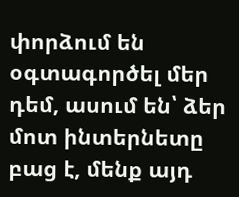փորձում են օգտագործել մեր դեմ, ասում են՝ ձեր մոտ ինտերնետը բաց է, մենք այդ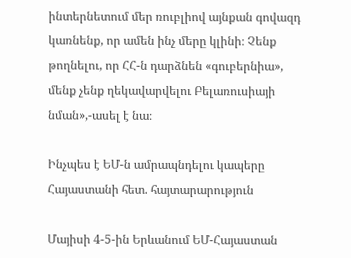ինտերնետում մեր ռուբլիով այնքան գովազդ կառնենք, որ ամեն ինչ մերը կլինի։ Չենք թողնելու, որ ՀՀ-ն դարձնեն «գուբերնիա», մենք չենք ղեկավարվելու Բելառուսիայի նման»,-ասել է նա։

Ինչպես է ԵՄ-ն ամրապնդելու կապերը Հայաստանի հետ. հայտարարություն

Մայիսի 4-5-ին Երևանում ԵՄ-Հայաստան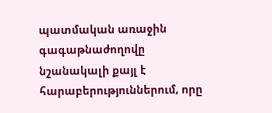պատմական առաջին գագաթնաժողովը նշանակալի քայլ է հարաբերություններում, որը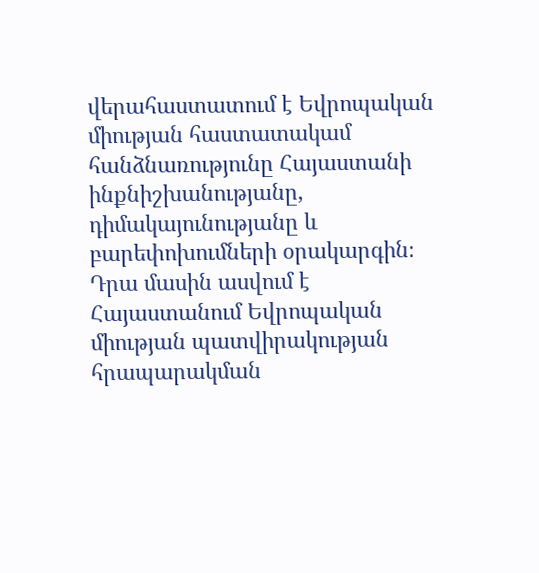վերահաստատում է Եվրոպական միության հաստատակամ հանձնառությունը Հայաստանի ինքնիշխանությանը, դիմակայունությանը և բարեփոխումների օրակարգին։ Դրա մասին ասվում է Հայաստանում Եվրոպական միության պատվիրակության հրապարակման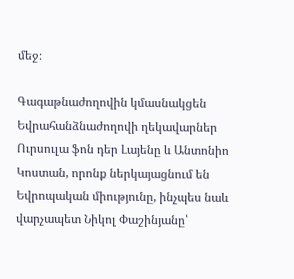մեջ։

Գագաթնաժողովին կմասնակցեն Եվրահանձնաժողովի ղեկավարներ Ուրսուլա ֆոն դեր Լայենը և Անտոնիո Կոստան, որոնք ներկայացնում են Եվրոպական միությունը, ինչպես նաև վարչապետ Նիկոլ Փաշինյանը՝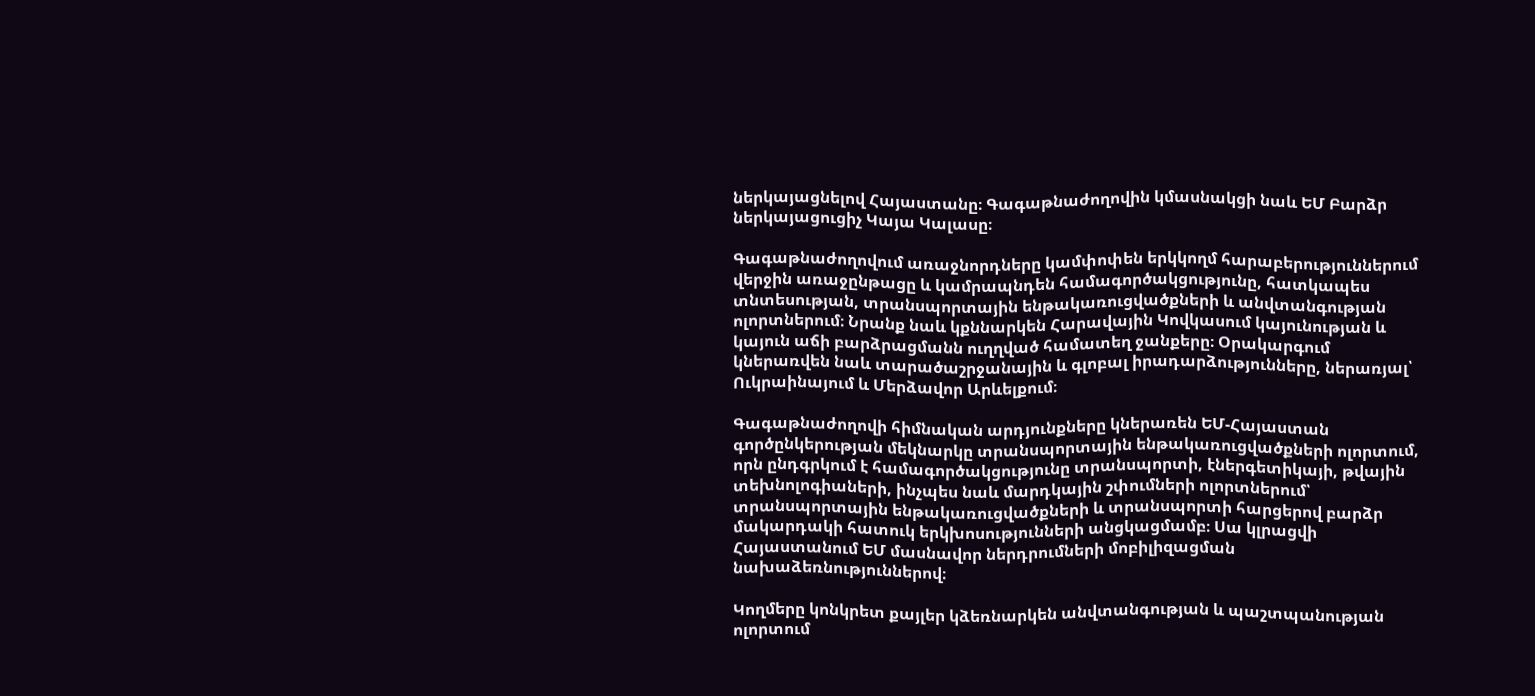ներկայացնելով Հայաստանը։ Գագաթնաժողովին կմասնակցի նաև ԵՄ Բարձր ներկայացուցիչ Կայա Կալասը։

Գագաթնաժողովում առաջնորդները կամփոփեն երկկողմ հարաբերություններում վերջին առաջընթացը և կամրապնդեն համագործակցությունը, հատկապես տնտեսության, տրանսպորտային ենթակառուցվածքների և անվտանգության ոլորտներում։ Նրանք նաև կքննարկեն Հարավային Կովկասում կայունության և կայուն աճի բարձրացմանն ուղղված համատեղ ջանքերը։ Օրակարգում կներառվեն նաև տարածաշրջանային և գլոբալ իրադարձությունները, ներառյալ՝ Ուկրաինայում և Մերձավոր Արևելքում։

Գագաթնաժողովի հիմնական արդյունքները կներառեն ԵՄ-Հայաստան գործընկերության մեկնարկը տրանսպորտային ենթակառուցվածքների ոլորտում, որն ընդգրկում է համագործակցությունը տրանսպորտի, էներգետիկայի, թվային տեխնոլոգիաների, ինչպես նաև մարդկային շփումների ոլորտներում՝ տրանսպորտային ենթակառուցվածքների և տրանսպորտի հարցերով բարձր մակարդակի հատուկ երկխոսությունների անցկացմամբ։ Սա կլրացվի Հայաստանում ԵՄ մասնավոր ներդրումների մոբիլիզացման նախաձեռնություններով։

Կողմերը կոնկրետ քայլեր կձեռնարկեն անվտանգության և պաշտպանության ոլորտում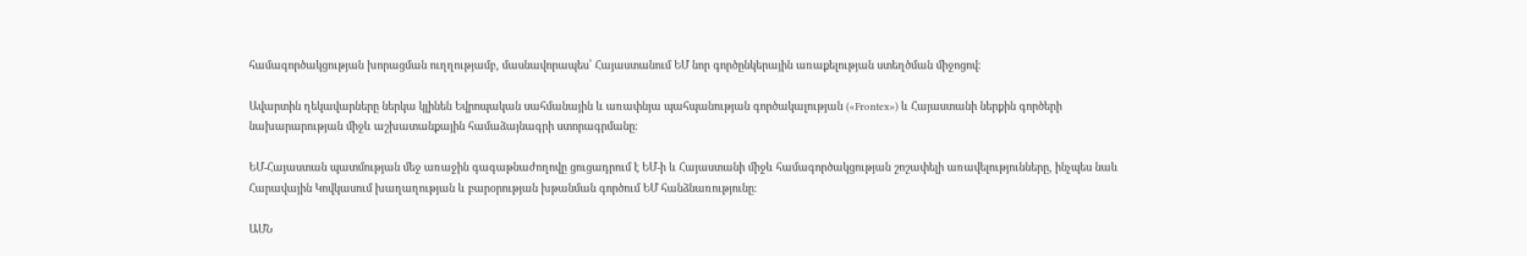համագործակցության խորացման ուղղությամբ, մասնավորապես՝ Հայաստանում ԵՄ նոր գործընկերային առաքելության ստեղծման միջոցով։

Ավարտին ղեկավարները ներկա կլինեն Եվրոպական սահմանային և առափնյա պահպանության գործակալության («Frontex») և Հայաստանի ներքին գործերի նախարարության միջև աշխատանքային համաձայնագրի ստորագրմանը։

ԵՄ-Հայաստան պատմության մեջ առաջին գագաթնաժողովը ցուցադրում է ԵՄ-ի և Հայաստանի միջև համագործակցության շոշափելի առավելությունները, ինչպես նաև Հարավային Կովկասում խաղաղության և բարօրության խթանման գործում ԵՄ հանձնառությունը։

ԱՄՆ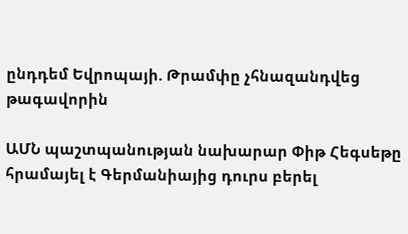ընդդեմ Եվրոպայի. Թրամփը չհնազանդվեց թագավորին

ԱՄՆ պաշտպանության նախարար Փիթ Հեգսեթը հրամայել է Գերմանիայից դուրս բերել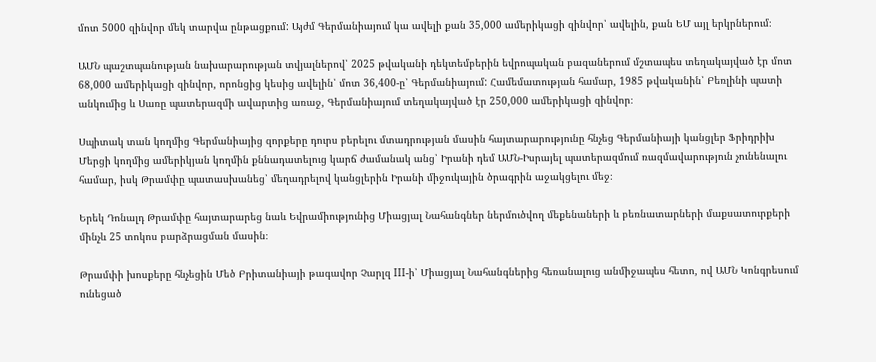մոտ 5000 զինվոր մեկ տարվա ընթացքում: Այժմ Գերմանիայում կա ավելի քան 35,000 ամերիկացի զինվոր՝ ավելին, քան ԵՄ այլ երկրներում։

ԱՄՆ պաշտպանության նախարարության տվյալներով՝ 2025 թվականի դեկտեմբերին եվրոպական բազաներում մշտապես տեղակայված էր մոտ 68,000 ամերիկացի զինվոր, որոնցից կեսից ավելին՝ մոտ 36,400-ը՝ Գերմանիայում: Համեմատության համար, 1985 թվականին՝ Բեռլինի պատի անկումից և Սառը պատերազմի ավարտից առաջ, Գերմանիայում տեղակայված էր 250,000 ամերիկացի զինվոր։

Սպիտակ տան կողմից Գերմանիայից զորքերը դուրս բերելու մտադրության մասին հայտարարությունը հնչեց Գերմանիայի կանցլեր Ֆրիդրիխ Մերցի կողմից ամերիկյան կողմին քննադատելուց կարճ ժամանակ անց՝ Իրանի դեմ ԱՄՆ-Իսրայել պատերազմում ռազմավարություն չունենալու համար, իսկ Թրամփը պատասխանեց՝ մեղադրելով կանցլերին Իրանի միջուկային ծրագրին աջակցելու մեջ։

Երեկ Դոնալդ Թրամփը հայտարարեց նաև Եվրամիությունից Միացյալ Նահանգներ ներմուծվող մեքենաների և բեռնատարների մաքսատուրքերի մինչև 25 տոկոս բարձրացման մասին։

Թրամփի խոսքերը հնչեցին Մեծ Բրիտանիայի թագավոր Չարլզ III-ի՝ Միացյալ Նահանգներից հեռանալուց անմիջապես հետո, ով ԱՄՆ Կոնգրեսում ունեցած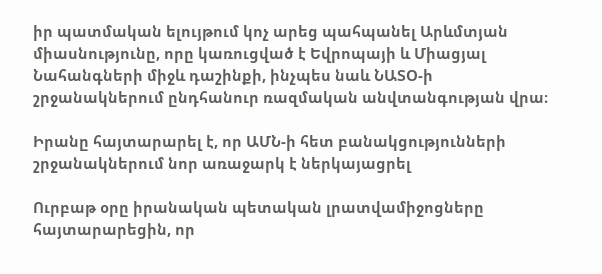իր պատմական ելույթում կոչ արեց պահպանել Արևմտյան միասնությունը, որը կառուցված է Եվրոպայի և Միացյալ Նահանգների միջև դաշինքի, ինչպես նաև ՆԱՏՕ-ի շրջանակներում ընդհանուր ռազմական անվտանգության վրա։

Իրանը հայտարարել է, որ ԱՄՆ-ի հետ բանակցությունների շրջանակներում նոր առաջարկ է ներկայացրել

Ուրբաթ օրը իրանական պետական լրատվամիջոցները հայտարարեցին, որ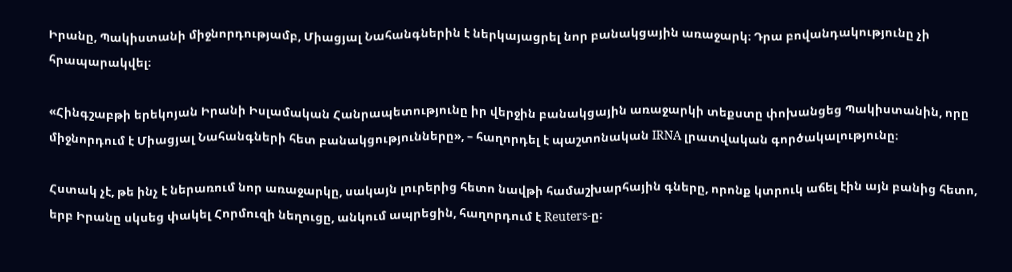Իրանը, Պակիստանի միջնորդությամբ, Միացյալ Նահանգներին է ներկայացրել նոր բանակցային առաջարկ։ Դրա բովանդակությունը չի հրապարակվել։

«Հինգշաբթի երեկոյան Իրանի Իսլամական Հանրապետությունը իր վերջին բանակցային առաջարկի տեքստը փոխանցեց Պակիստանին, որը միջնորդում է Միացյալ Նահանգների հետ բանակցությունները», – հաղորդել է պաշտոնական IRNA լրատվական գործակալությունը։

Հստակ չէ, թե ինչ է ներառում նոր առաջարկը, սակայն լուրերից հետո նավթի համաշխարհային գները, որոնք կտրուկ աճել էին այն բանից հետո, երբ Իրանը սկսեց փակել Հորմուզի նեղուցը, անկում ապրեցին, հաղորդում է Reuters-ը։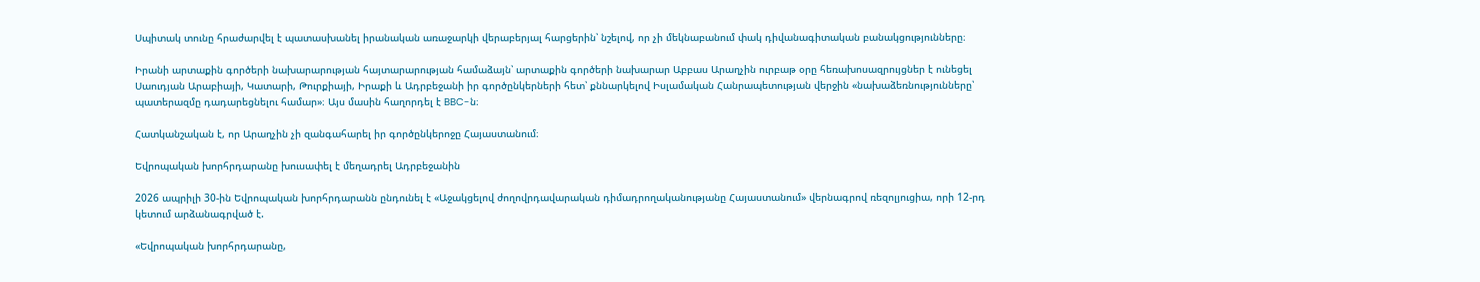Սպիտակ տունը հրաժարվել է պատասխանել իրանական առաջարկի վերաբերյալ հարցերին՝ նշելով, որ չի մեկնաբանում փակ դիվանագիտական բանակցությունները։

Իրանի արտաքին գործերի նախարարության հայտարարության համաձայն՝ արտաքին գործերի նախարար Աբբաս Արաղչին ուրբաթ օրը հեռախոսազրույցներ է ունեցել Սաուդյան Արաբիայի, Կատարի, Թուրքիայի, Իրաքի և Ադրբեջանի իր գործընկերների հետ՝ քննարկելով Իսլամական Հանրապետության վերջին «նախաձեռնությունները՝ պատերազմը դադարեցնելու համար»։ Այս մասին հաղորդել է BBC-ն։

Հատկանշական է, որ Արաղչին չի զանգահարել իր գործընկերոջը Հայաստանում։

Եվրոպական խորհրդարանը խուսափել է մեղադրել Ադրբեջանին

2026 ապրիլի 30-ին Եվրոպական խորհրդարանն ընդունել է «Աջակցելով ժողովրդավարական դիմադրողականությանը Հայաստանում» վերնագրով ռեզոլյուցիա, որի 12-րդ կետում արձանագրված է.

«Եվրոպական խորհրդարանը,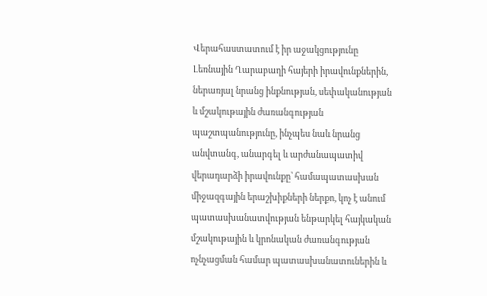Վերահաստատում է իր աջակցությունը Լեռնային Ղարաբաղի հայերի իրավունքներին, ներառյալ նրանց ինքնության, սեփականության և մշակութային ժառանգության պաշտպանությունը, ինչպես նաև նրանց անվտանգ, անարգել և արժանապատիվ վերադարձի իրավունքը՝ համապատասխան միջազգային երաշխիքների ներքո, կոչ է անում պատասխանատվության ենթարկել հայկական մշակութային և կրոնական ժառանգության ոչնչացման համար պատասխանատուներին և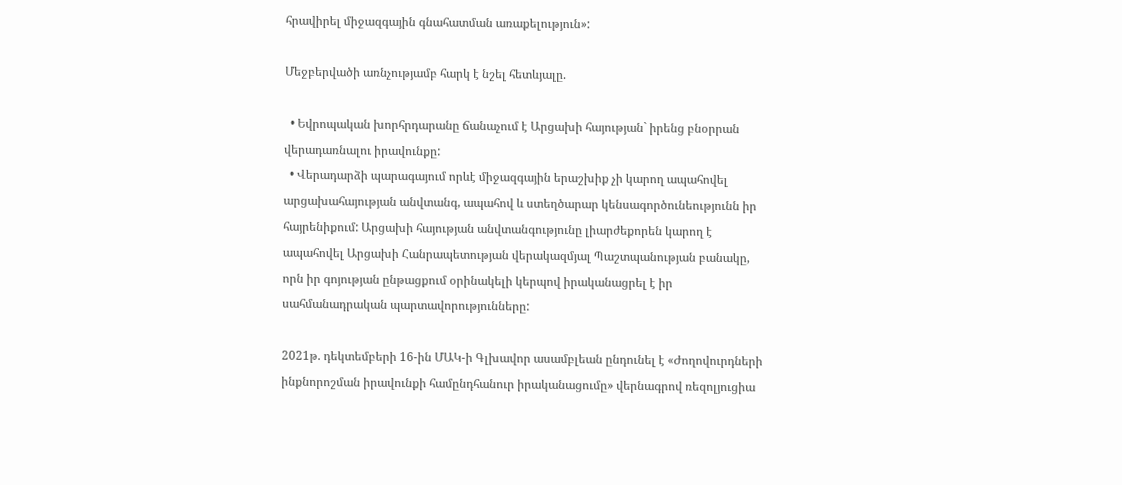հրավիրել միջազգային գնահատման առաքելություն»:

Մեջբերվածի առնչությամբ հարկ է նշել հետևյալը.

  • Եվրոպական խորհրդարանը ճանաչում է Արցախի հայության` իրենց բնօրրան վերադառնալու իրավունքը:
  • Վերադարձի պարագայում որևէ միջազգային երաշխիք չի կարող ապահովել արցախահայության անվտանգ, ապահով և ստեղծարար կենսագործունեությունն իր հայրենիքում: Արցախի հայության անվտանգությունը լիարժեքորեն կարող է ապահովել Արցախի Հանրապետության վերակազմյալ Պաշտպանության բանակը, որն իր գոյության ընթացքում օրինակելի կերպով իրականացրել է իր սահմանադրական պարտավորությունները:

2021թ. դեկտեմբերի 16-ին ՄԱԿ-ի Գլխավոր ասամբլեան ընդունել է «Ժողովուրդների ինքնորոշման իրավունքի համընդհանուր իրականացումը» վերնագրով ռեզոլյուցիա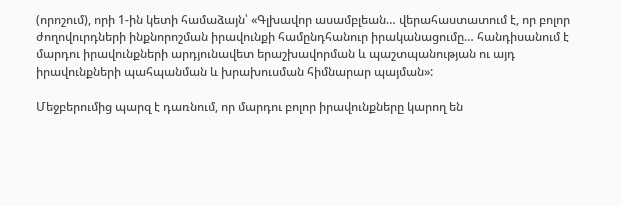(որոշում), որի 1-ին կետի համաձայն՝ «Գլխավոր ասամբլեան… վերահաստատում է, որ բոլոր ժողովուրդների ինքնորոշման իրավունքի համընդհանուր իրականացումը… հանդիսանում է մարդու իրավունքների արդյունավետ երաշխավորման և պաշտպանության ու այդ իրավունքների պահպանման և խրախուսման հիմնարար պայման»:

Մեջբերումից պարզ է դառնում, որ մարդու բոլոր իրավունքները կարող են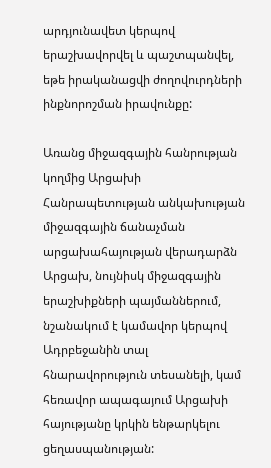արդյունավետ կերպով երաշխավորվել և պաշտպանվել, եթե իրականացվի ժողովուրդների ինքնորոշման իրավունքը:

Առանց միջազգային հանրության կողմից Արցախի Հանրապետության անկախության միջազգային ճանաչման արցախահայության վերադարձն Արցախ, նույնիսկ միջազգային երաշխիքների պայմաններում, նշանակում է կամավոր կերպով Ադրբեջանին տալ հնարավորություն տեսանելի, կամ հեռավոր ապագայում Արցախի հայությանը կրկին ենթարկելու ցեղասպանության: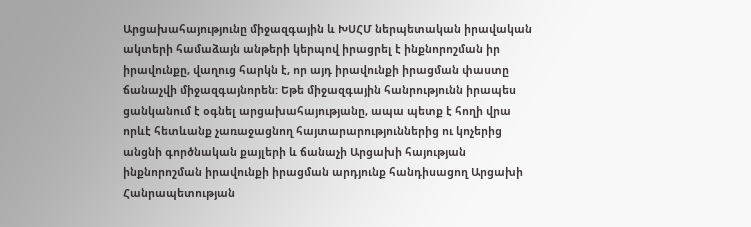Արցախահայությունը միջազգային և ԽՍՀՄ ներպետական իրավական ակտերի համաձայն անթերի կերպով իրացրել է ինքնորոշման իր իրավունքը, վաղուց հարկն է, որ այդ իրավունքի իրացման փաստը ճանաչվի միջազգայնորեն: Եթե միջազգային հանրությունն իրապես ցանկանում է օգնել արցախահայությանը, ապա պետք է հողի վրա որևէ հետևանք չառաջացնող հայտարարություններից ու կոչերից անցնի գործնական քայլերի և ճանաչի Արցախի հայության ինքնորոշման իրավունքի իրացման արդյունք հանդիսացող Արցախի Հանրապետության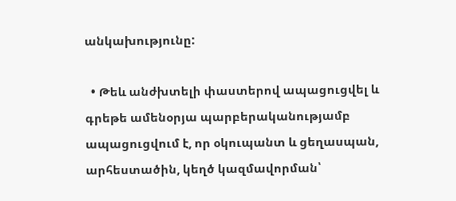անկախությունը:

  • Թեև անժխտելի փաստերով ապացուցվել և գրեթե ամենօրյա պարբերականությամբ ապացուցվում է, որ օկուպանտ և ցեղասպան, արհեստածին, կեղծ կազմավորման՝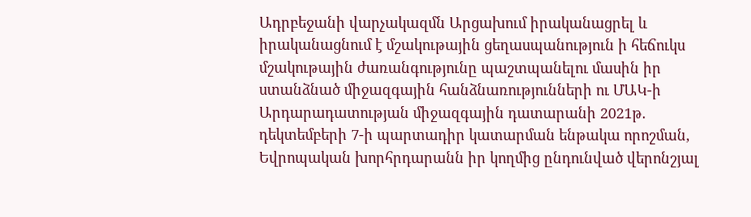Ադրբեջանի վարչակազմն Արցախում իրականացրել և իրականացնում է մշակութային ցեղասպանություն ի հեճուկս մշակութային ժառանգությունը պաշտպանելու մասին իր ստանձնած միջազգային հանձնառությունների ու ՄԱԿ-ի Արդարադատության միջազգային դատարանի 2021թ. դեկտեմբերի 7-ի պարտադիր կատարման ենթակա որոշման, Եվրոպական խորհրդարանն իր կողմից ընդունված վերոնշյալ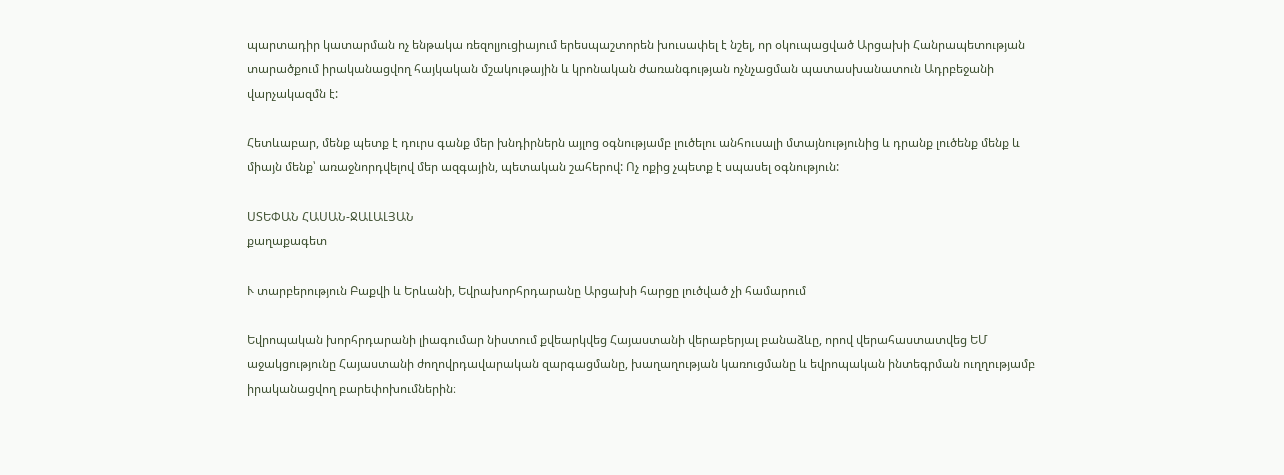պարտադիր կատարման ոչ ենթակա ռեզոլյուցիայում երեսպաշտորեն խուսափել է նշել, որ օկուպացված Արցախի Հանրապետության տարածքում իրականացվող հայկական մշակութային և կրոնական ժառանգության ոչնչացման պատասխանատուն Ադրբեջանի վարչակազմն է:

Հետևաբար, մենք պետք է դուրս գանք մեր խնդիրներն այլոց օգնությամբ լուծելու անհուսալի մտայնությունից և դրանք լուծենք մենք և միայն մենք՝ առաջնորդվելով մեր ազգային, պետական շահերով: Ոչ ոքից չպետք է սպասել օգնություն:

ՍՏԵՓԱՆ ՀԱՍԱՆ-ՋԱԼԱԼՅԱՆ
քաղաքագետ

Ւ տարբերություն Բաքվի և Երևանի, Եվրախորհրդարանը Արցախի հարցը լուծված չի համարում

Եվրոպական խորհրդարանի լիագումար նիստում քվեարկվեց Հայաստանի վերաբերյալ բանաձևը, որով վերահաստատվեց ԵՄ աջակցությունը Հայաստանի ժողովրդավարական զարգացմանը, խաղաղության կառուցմանը և եվրոպական ինտեգրման ուղղությամբ իրականացվող բարեփոխումներին։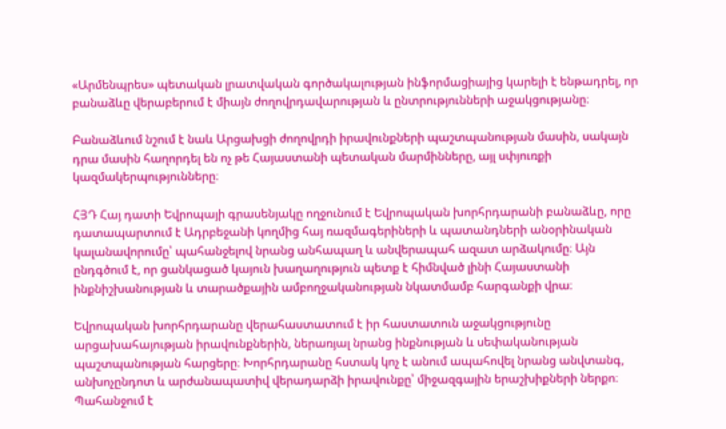«Արմենպրես» պետական լրատվական գործակալության ինֆորմացիայից կարելի է ենթադրել, որ բանաձևը վերաբերում է միայն ժողովրդավարության և ընտրությունների աջակցությանը։

Բանաձևում նշում է նաև Արցախցի ժողովրդի իրավունքների պաշտպանության մասին, սակայն դրա մասին հաղորդել են ոչ թե Հայաստանի պետական մարմինները, այլ սփյուռքի կազմակերպությունները։

ՀՅԴ Հայ դատի Եվրոպայի գրասենյակը ողջունում է Եվրոպական խորհրդարանի բանաձևը, որը դատապարտում է Ադրբեջանի կողմից հայ ռազմագերիների և պատանդների անօրինական կալանավորումը՝ պահանջելով նրանց անհապաղ և անվերապահ ազատ արձակումը։ Այն ընդգծում է, որ ցանկացած կայուն խաղաղություն պետք է հիմնված լինի Հայաստանի ինքնիշխանության և տարածքային ամբողջականության նկատմամբ հարգանքի վրա։

Եվրոպական խորհրդարանը վերահաստատում է իր հաստատուն աջակցությունը արցախահայության իրավունքներին, ներառյալ նրանց ինքնության և սեփականության պաշտպանության հարցերը։ Խորհրդարանը հստակ կոչ է անում ապահովել նրանց անվտանգ, անխոչընդոտ և արժանապատիվ վերադարձի իրավունքը՝ միջազգային երաշխիքների ներքո։ Պահանջում է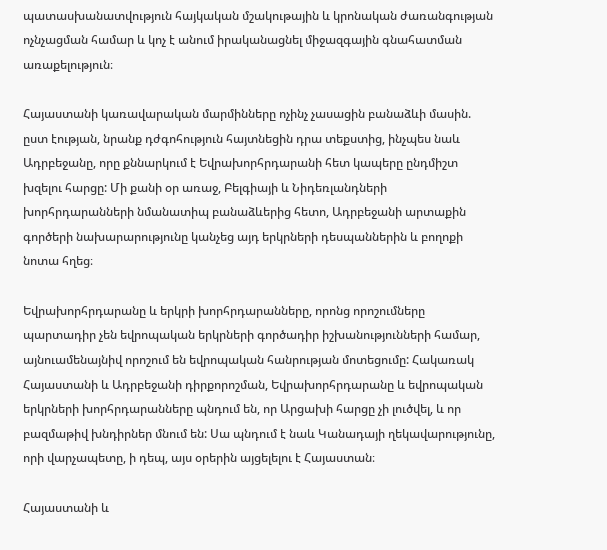պատասխանատվություն հայկական մշակութային և կրոնական ժառանգության ոչնչացման համար և կոչ է անում իրականացնել միջազգային գնահատման առաքելություն։

Հայաստանի կառավարական մարմինները ոչինչ չասացին բանաձևի մասին. ըստ էության, նրանք դժգոհություն հայտնեցին դրա տեքստից, ինչպես նաև Ադրբեջանը, որը քննարկում է Եվրախորհրդարանի հետ կապերը ընդմիշտ խզելու հարցը: Մի քանի օր առաջ, Բելգիայի և Նիդեռլանդների խորհրդարանների նմանատիպ բանաձևերից հետո, Ադրբեջանի արտաքին գործերի նախարարությունը կանչեց այդ երկրների դեսպաններին և բողոքի նոտա հղեց։

Եվրախորհրդարանը և երկրի խորհրդարանները, որոնց որոշումները պարտադիր չեն եվրոպական երկրների գործադիր իշխանությունների համար, այնուամենայնիվ որոշում են եվրոպական հանրության մոտեցումը: Հակառակ Հայաստանի և Ադրբեջանի դիրքորոշման, Եվրախորհրդարանը և եվրոպական երկրների խորհրդարանները պնդում են, որ Արցախի հարցը չի լուծվել, և որ բազմաթիվ խնդիրներ մնում են: Սա պնդում է նաև Կանադայի ղեկավարությունը, որի վարչապետը, ի դեպ, այս օրերին այցելելու է Հայաստան։

Հայաստանի և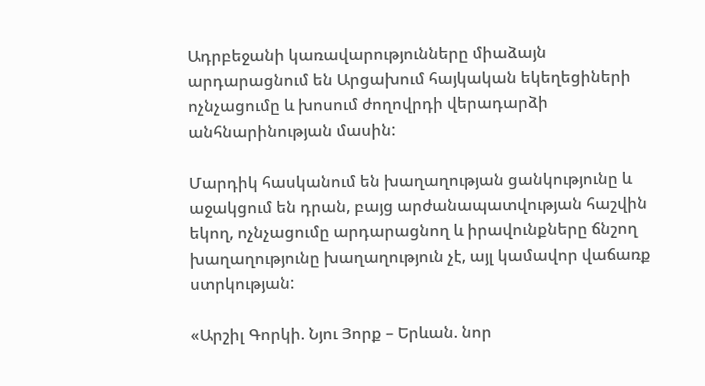Ադրբեջանի կառավարությունները միաձայն արդարացնում են Արցախում հայկական եկեղեցիների ոչնչացումը և խոսում ժողովրդի վերադարձի անհնարինության մասին:

Մարդիկ հասկանում են խաղաղության ցանկությունը և աջակցում են դրան, բայց արժանապատվության հաշվին եկող, ոչնչացումը արդարացնող և իրավունքները ճնշող խաղաղությունը խաղաղություն չէ, այլ կամավոր վաճառք ստրկության:

«Արշիլ Գորկի. Նյու Յորք – Երևան. նոր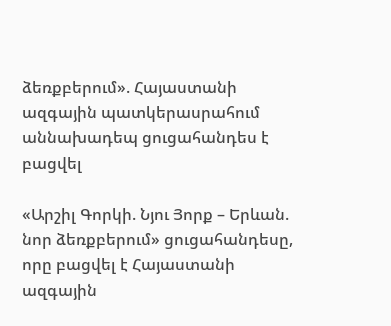ձեռքբերում». Հայաստանի ազգային պատկերասրահում աննախադեպ ցուցահանդես է բացվել

«Արշիլ Գորկի. Նյու Յորք – Երևան. նոր ձեռքբերում» ցուցահանդեսը, որը բացվել է Հայաստանի ազգային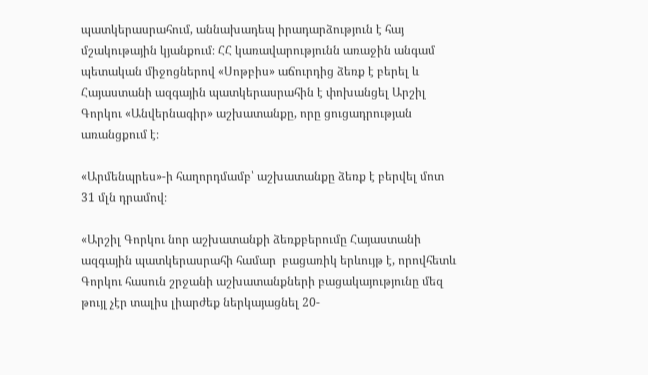պատկերասրահում, աննախադեպ իրադարձություն է հայ մշակութային կյանքում։ ՀՀ կառավարությունն առաջին անգամ պետական միջոցներով «Սոթբիս» աճուրդից ձեռք է բերել և Հայաստանի ազգային պատկերասրահին է փոխանցել Արշիլ Գորկու «Անվերնագիր» աշխատանքը, որը ցուցադրության առանցքում է։

«Արմենպրես»-ի հաղորդմամբ՝ աշխատանքը ձեռք է բերվել մոտ 31 մլն դրամով։

«Արշիլ Գորկու նոր աշխատանքի ձեռքբերումը Հայաստանի ազգային պատկերասրահի համար  բացառիկ երևույթ է, որովհետև Գորկու հասուն շրջանի աշխատանքների բացակայությունը մեզ թույլ չէր տալիս լիարժեք ներկայացնել 20-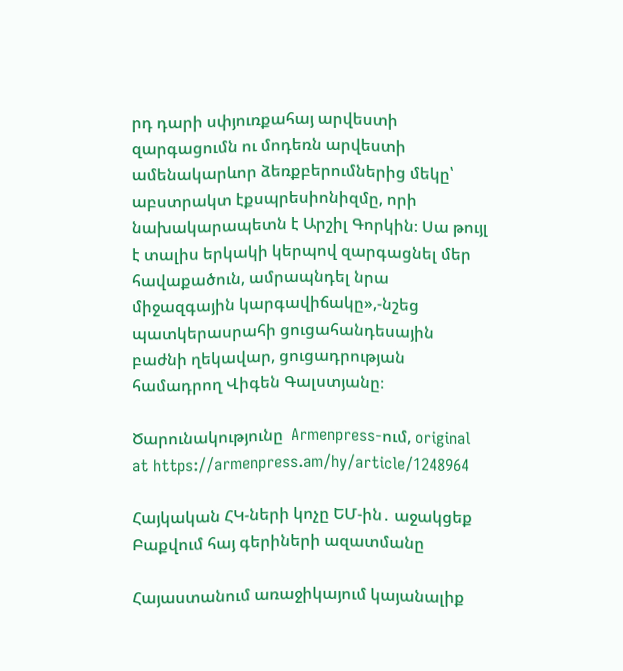րդ դարի սփյուռքահայ արվեստի զարգացումն ու մոդեռն արվեստի ամենակարևոր ձեռքբերումներից մեկը՝ աբստրակտ էքսպրեսիոնիզմը, որի նախակարապետն է Արշիլ Գորկին։ Սա թույլ է տալիս երկակի կերպով զարգացնել մեր հավաքածուն, ամրապնդել նրա  միջազգային կարգավիճակը»,-նշեց պատկերասրահի ցուցահանդեսային բաժնի ղեկավար, ցուցադրության համադրող Վիգեն Գալստյանը։

Ծարունակությունը  Armenpress-ում, original at https://armenpress.am/hy/article/1248964

Հայկական ՀԿ-ների կոչը ԵՄ-ին․ աջակցեք Բաքվում հայ գերիների ազատմանը

Հայաստանում առաջիկայում կայանալիք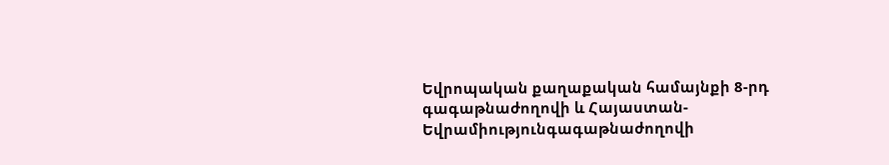Եվրոպական քաղաքական համայնքի 8-րդ գագաթնաժողովի և Հայաստան-Եվրամիությունգագաթնաժողովի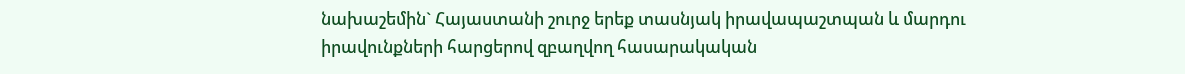նախաշեմին` Հայաստանի շուրջ երեք տասնյակ իրավապաշտպան և մարդու իրավունքների հարցերով զբաղվող հասարակական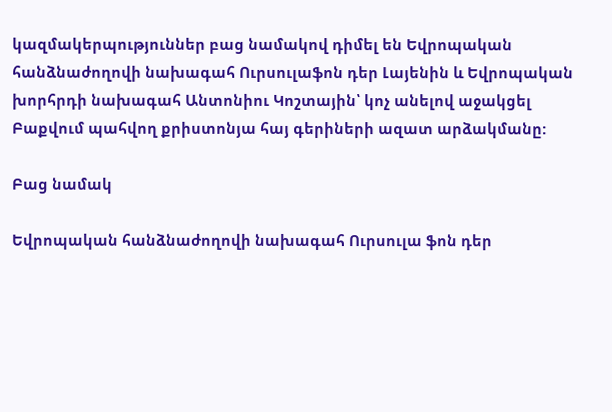կազմակերպություններ բաց նամակով դիմել են Եվրոպական հանձնաժողովի նախագահ Ուրսուլաֆոն դեր Լայենին և Եվրոպական խորհրդի նախագահ Անտոնիու Կոշտային՝ կոչ անելով աջակցել Բաքվում պահվող քրիստոնյա հայ գերիների ազատ արձակմանը:

Բաց նամակ

Եվրոպական հանձնաժողովի նախագահ Ուրսուլա ֆոն դեր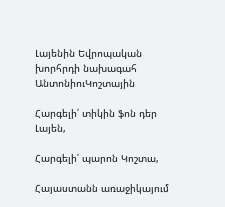Լայենին Եվրոպական խորհրդի նախագահ ԱնտոնիուԿոշտային

Հարգելի՛ տիկին ֆոն դեր Լայեն,

Հարգելի՛ պարոն Կոշտա,

Հայաստանն առաջիկայում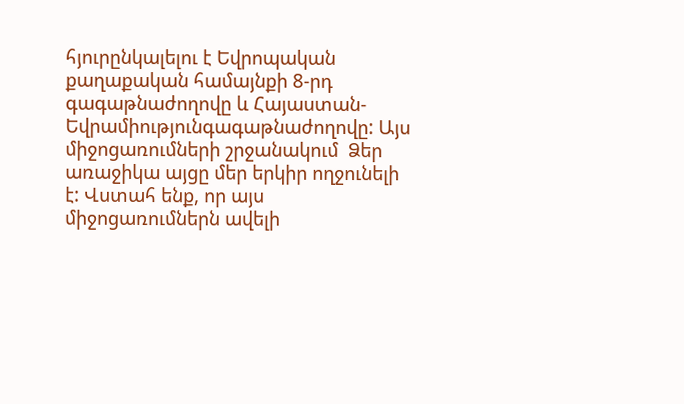հյուրընկալելու է Եվրոպական քաղաքական համայնքի 8-րդ գագաթնաժողովը և Հայաստան-Եվրամիությունգագաթնաժողովը: Այս միջոցառումների շրջանակում  Ձեր առաջիկա այցը մեր երկիր ողջունելի է: Վստահ ենք, որ այս միջոցառումներն ավելի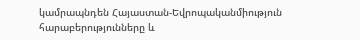կամրապնդեն Հայաստան-Եվրոպականմիություն հարաբերությունները և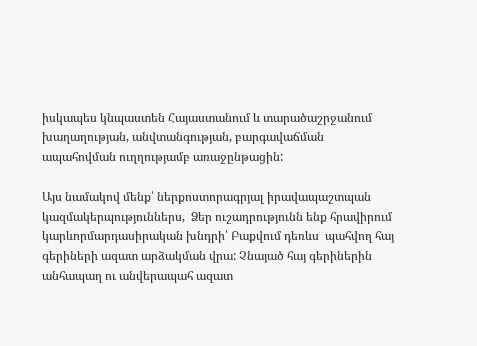իսկապես կնպաստեն Հայաստանում և տարածաշրջանում  խաղաղության, անվտանգության, բարգավաճման ապահովման ուղղությամբ առաջընթացին:

Այս նամակով մենք՝ ներքոստորագրյալ իրավապաշտպան  կազմակերպություններս,  Ձեր ուշադրությունն ենք հրավիրում կարևորմարդասիրական խնդրի՝ Բաքվում դեռևս  պահվող հայ գերիների ազատ արձակման վրա: Չնայած հայ գերիներին անհապաղ ու անվերապահ ազատ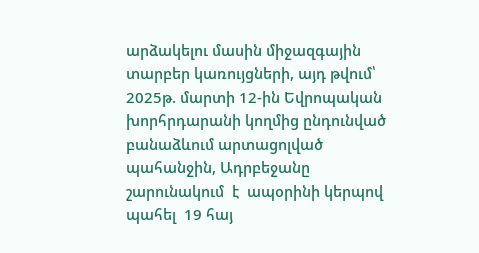արձակելու մասին միջազգային տարբեր կառույցների, այդ թվում՝ 2025թ. մարտի 12-ին Եվրոպական խորհրդարանի կողմից ընդունված բանաձևում արտացոլված պահանջին, Ադրբեջանը շարունակում  է  ապօրինի կերպով պահել  19 հայ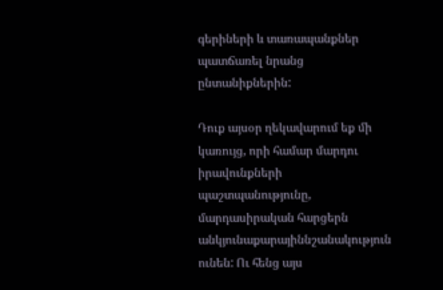գերիների և տառապանքներ պատճառել նրանց ընտանիքներին:

Դուք այսօր ղեկավարում եք մի կառույց, որի համար մարդու իրավունքների պաշտպանությունը, մարդասիրական հարցերն անկյունաքարայիննշանակություն ունեն: Ու հենց այս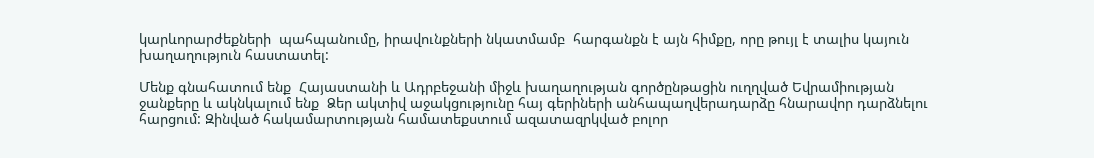կարևորարժեքների  պահպանումը, իրավունքների նկատմամբ  հարգանքն է այն հիմքը, որը թույլ է տալիս կայուն խաղաղություն հաստատել:

Մենք գնահատում ենք  Հայաստանի և Ադրբեջանի միջև խաղաղության գործընթացին ուղղված Եվրամիության ջանքերը և ակնկալում ենք  Ձեր ակտիվ աջակցությունը հայ գերիների անհապաղվերադարձը հնարավոր դարձնելու հարցում: Զինված հակամարտության համատեքստում ազատազրկված բոլոր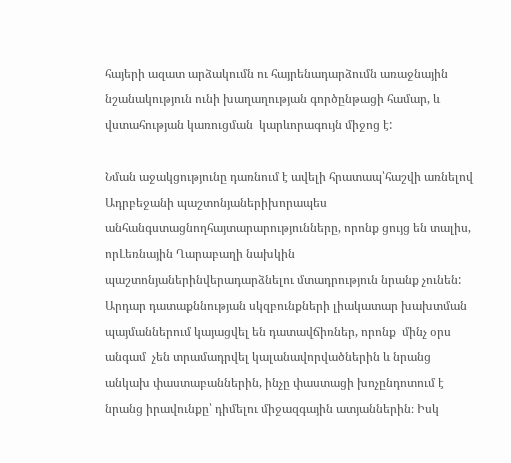հայերի ազատ արձակումն ու հայրենադարձումն առաջնային նշանակություն ունի խաղաղության գործընթացի համար, և վստահության կառուցման  կարևորագույն միջոց է:

Նման աջակցությունը դառնում է ավելի հրատապ՝հաշվի առնելով Ադրբեջանի պաշտոնյաներիխորապես անհանգստացնողհայտարարությունները, որոնք ցույց են տալիս, որԼեռնային Ղարաբաղի նախկին պաշտոնյաներինվերադարձնելու մտադրություն նրանք չունեն: Արդար դատաքննության սկզբունքների լիակատար խախտման պայմաններում կայացվել են դատավճիռներ, որոնք  մինչ օրս անգամ  չեն տրամադրվել կալանավորվածներին և նրանց անկախ փաստաբաններին, ինչը փաստացի խոչընդոտում է նրանց իրավունքը՝ դիմելու միջազգային ատյաններին։ Իսկ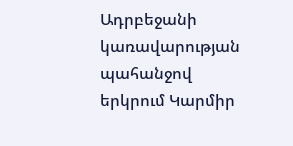Ադրբեջանի կառավարության պահանջով երկրում Կարմիր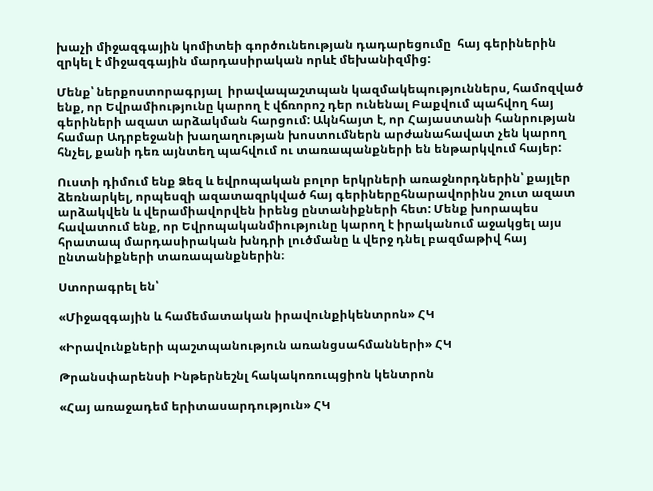խաչի միջազգային կոմիտեի գործունեության դադարեցումը  հայ գերիներին զրկել է միջազգային մարդասիրական որևէ մեխանիզմից:

Մենք՝ ներքոստորագրյալ  իրավապաշտպան կազմակեպություններս, համոզված ենք, որ Եվրամիությունը կարող է վճռորոշ դեր ունենալ Բաքվում պահվող հայ   գերիների ազատ արձակման հարցում: Ակնհայտ է, որ Հայաստանի հանրության համար Ադրբեջանի խաղաղության խոստումներն արժանահավատ չեն կարող հնչել, քանի դեռ այնտեղ պահվում ու տառապանքների են ենթարկվում հայեր:

Ուստի դիմում ենք Ձեզ և եվրոպական բոլոր երկրների առաջնորդներին՝ քայլեր ձեռնարկել, որպեսզի ազատազրկված հայ գերիներըհնարավորինս շուտ ազատ արձակվեն և վերամիավորվեն իրենց ընտանիքների հետ: Մենք խորապես հավատում ենք, որ Եվրոպականմիությունը կարող է իրականում աջակցել այս հրատապ մարդասիրական խնդրի լուծմանը և վերջ դնել բազմաթիվ հայ ընտանիքների տառապանքներին։

Ստորագրել են՝

«Միջազգային և համեմատական իրավունքիկենտրոն» ՀԿ

«Իրավունքների պաշտպանություն առանցսահմանների» ՀԿ

Թրանսփարենսի Ինթերնեշնլ հակակոռուպցիոն կենտրոն

«Հայ առաջադեմ երիտասարդություն» ՀԿ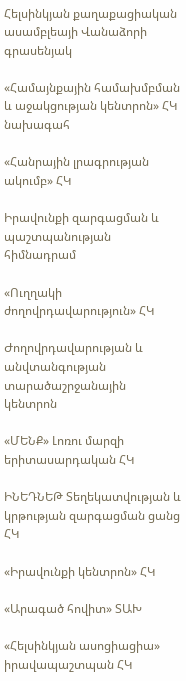Հելսինկյան քաղաքացիական ասամբլեայի Վանաձորի գրասենյակ

«Համայնքային համախմբման և աջակցության կենտրոն» ՀԿ նախագահ

«Հանրային լրագրության ակումբ» ՀԿ

Իրավունքի զարգացման և պաշտպանության հիմնադրամ

«Ուղղակի ժողովրդավարություն» ՀԿ

Ժողովրդավարության և անվտանգության տարածաշրջանային կենտրոն

«ՄԵՆՔ» Լոռու մարզի երիտասարդական ՀԿ

ԻՆԵԴՆԵԹ Տեղեկատվության և կրթության զարգացման ցանց ՀԿ

«Իրավունքի կենտրոն» ՀԿ

«Արագած հովիտ» ՏԱԽ

«Հելսինկյան ասոցիացիա» իրավապաշտպան ՀԿ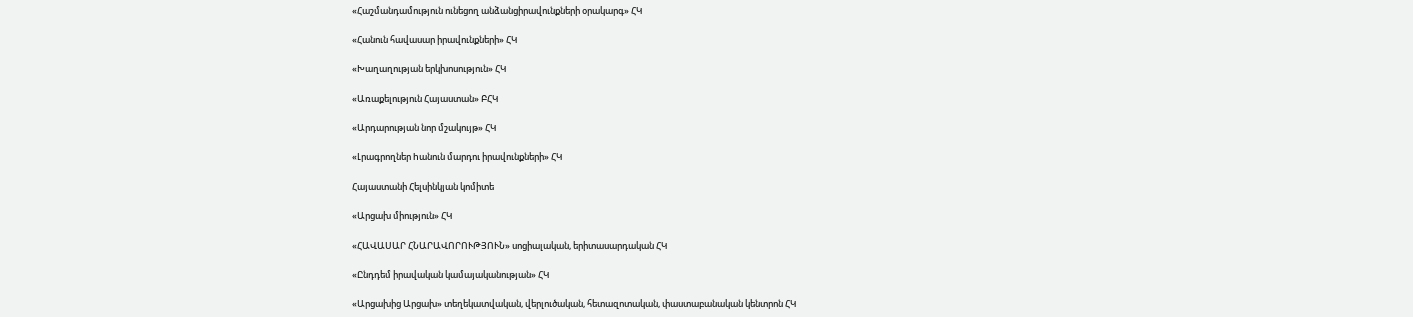«Հաշմանդամություն ունեցող անձանցիրավունքների օրակարգ» ՀԿ

«Հանուն հավասար իրավունքների» ՀԿ

«Խաղաղության երկխոսություն» ՀԿ

«Առաքելություն Հայաստան» ԲՀԿ

«Արդարության նոր մշակույթ» ՀԿ

«Լրագրողներ hանուն մարդու իրավունքների» ՀԿ

Հայաստանի Հելսինկյան կոմիտե

«Արցախ միություն» ՀԿ

«ՀԱՎԱՍԱՐ ՀՆԱՐԱՎՈՐՈՒԹՅՈՒՆ» սոցիալական, երիտասարդական ՀԿ

«Ընդդեմ իրավական կամայականության» ՀԿ

«Արցախից Արցախ» տեղեկատվական, վերլուծական, հետազոտական, փաստաբանական կենտրոն ՀԿ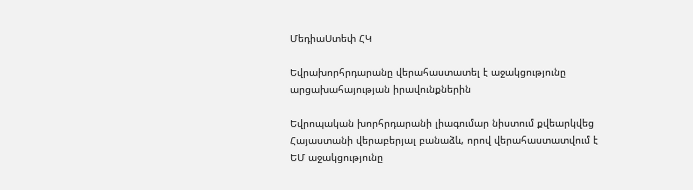ՄեդիաՍտեփ ՀԿ

Եվրախորհրդարանը վերահաստատել է աջակցությունը արցախահայության իրավունքներին

Եվրոպական խորհրդարանի լիագումար նիստում քվեարկվեց Հայաստանի վերաբերյալ բանաձև, որով վերահաստատվում է ԵՄ աջակցությունը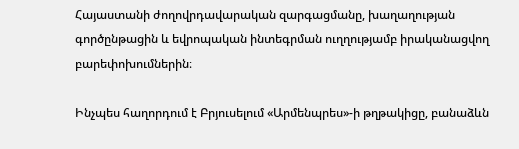Հայաստանի ժողովրդավարական զարգացմանը, խաղաղության գործընթացին և եվրոպական ինտեգրման ուղղությամբ իրականացվող բարեփոխումներին։

Ինչպես հաղորդում է Բրյուսելում «Արմենպրես»-ի թղթակիցը, բանաձևն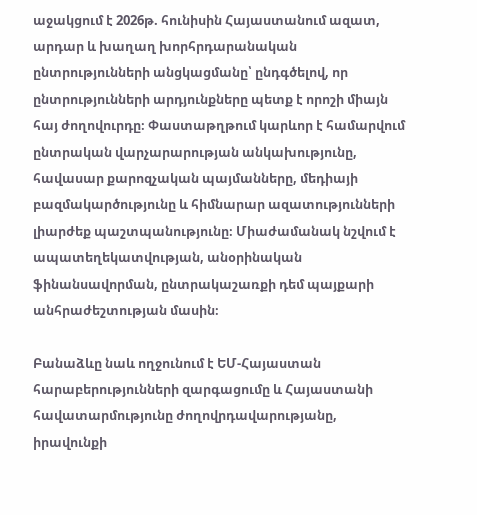աջակցում է 2026թ. հունիսին Հայաստանում ազատ, արդար և խաղաղ խորհրդարանական ընտրությունների անցկացմանը՝ ընդգծելով, որ ընտրությունների արդյունքները պետք է որոշի միայն հայ ժողովուրդը։ Փաստաթղթում կարևոր է համարվում ընտրական վարչարարության անկախությունը, հավասար քարոզչական պայմանները, մեդիայի բազմակարծությունը և հիմնարար ազատությունների լիարժեք պաշտպանությունը։ Միաժամանակ նշվում է ապատեղեկատվության, անօրինական ֆինանսավորման, ընտրակաշառքի դեմ պայքարի անհրաժեշտության մասին։

Բանաձևը նաև ողջունում է ԵՄ-Հայաստան հարաբերությունների զարգացումը և Հայաստանի հավատարմությունը ժողովրդավարությանը, իրավունքի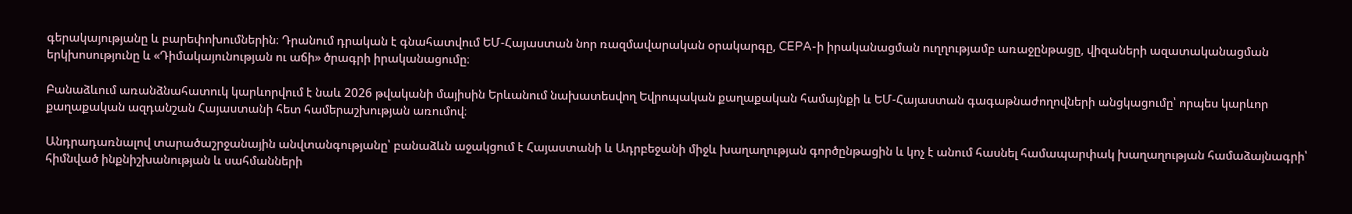գերակայությանը և բարեփոխումներին։ Դրանում դրական է գնահատվում ԵՄ-Հայաստան նոր ռազմավարական օրակարգը, CEPA-ի իրականացման ուղղությամբ առաջընթացը, վիզաների ազատականացման երկխոսությունը և «Դիմակայունության ու աճի» ծրագրի իրականացումը։

Բանաձևում առանձնահատուկ կարևորվում է նաև 2026 թվականի մայիսին Երևանում նախատեսվող Եվրոպական քաղաքական համայնքի և ԵՄ-Հայաստան գագաթնաժողովների անցկացումը՝ որպես կարևոր քաղաքական ազդանշան Հայաստանի հետ համերաշխության առումով։

Անդրադառնալով տարածաշրջանային անվտանգությանը՝ բանաձևն աջակցում է Հայաստանի և Ադրբեջանի միջև խաղաղության գործընթացին և կոչ է անում հասնել համապարփակ խաղաղության համաձայնագրի՝ հիմնված ինքնիշխանության և սահմանների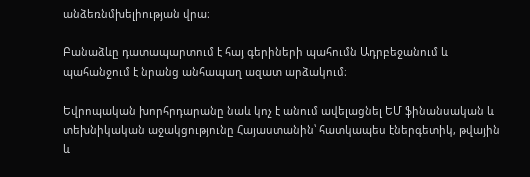անձեռնմխելիության վրա։

Բանաձևը դատապարտում է հայ գերիների պահումն Ադրբեջանում և պահանջում է նրանց անհապաղ ազատ արձակում։

Եվրոպական խորհրդարանը նաև կոչ է անում ավելացնել ԵՄ ֆինանսական և տեխնիկական աջակցությունը Հայաստանին՝ հատկապես էներգետիկ, թվային և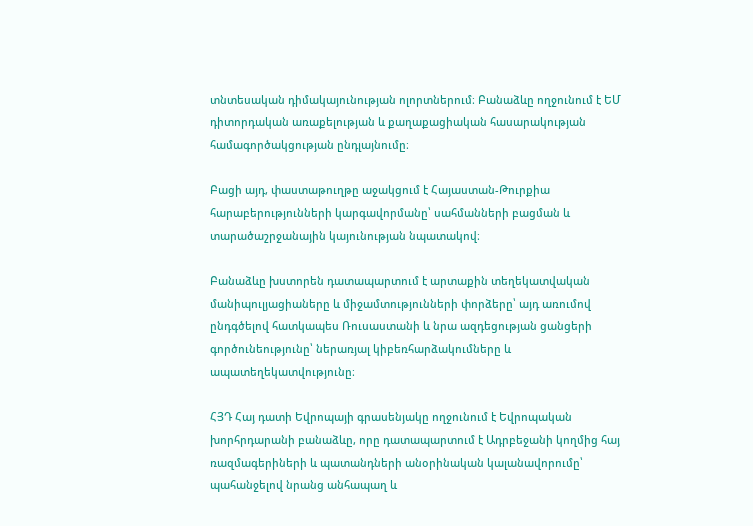տնտեսական դիմակայունության ոլորտներում։ Բանաձևը ողջունում է ԵՄ դիտորդական առաքելության և քաղաքացիական հասարակության համագործակցության ընդլայնումը։

Բացի այդ, փաստաթուղթը աջակցում է Հայաստան-Թուրքիա հարաբերությունների կարգավորմանը՝ սահմանների բացման և տարածաշրջանային կայունության նպատակով։

Բանաձևը խստորեն դատապարտում է արտաքին տեղեկատվական մանիպուլյացիաները և միջամտությունների փորձերը՝ այդ առումով ընդգծելով հատկապես Ռուսաստանի և նրա ազդեցության ցանցերի գործունեությունը՝ ներառյալ կիբեռհարձակումները և ապատեղեկատվությունը։

ՀՅԴ Հայ դատի Եվրոպայի գրասենյակը ողջունում է Եվրոպական խորհրդարանի բանաձևը, որը դատապարտում է Ադրբեջանի կողմից հայ ռազմագերիների և պատանդների անօրինական կալանավորումը՝ պահանջելով նրանց անհապաղ և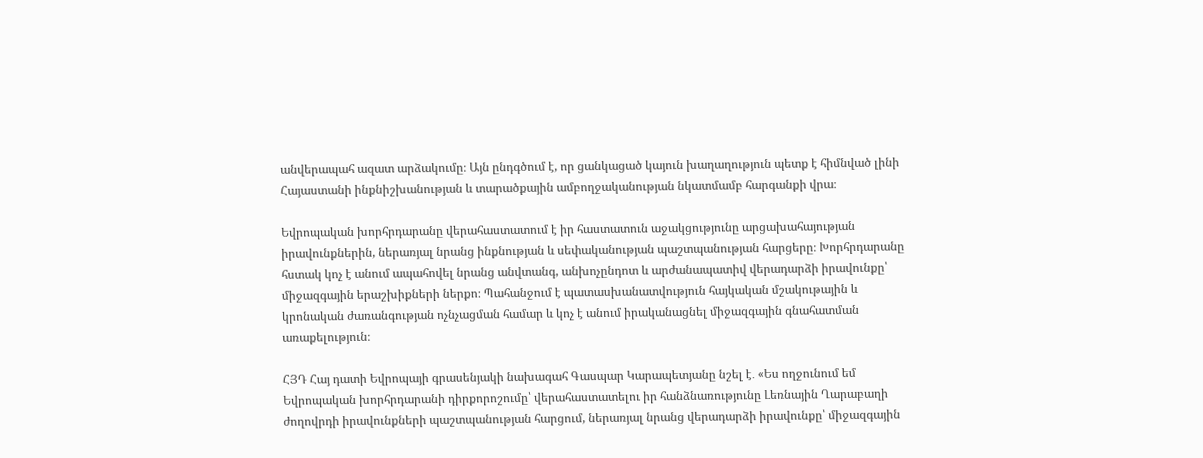անվերապահ ազատ արձակումը։ Այն ընդգծում է, որ ցանկացած կայուն խաղաղություն պետք է հիմնված լինի Հայաստանի ինքնիշխանության և տարածքային ամբողջականության նկատմամբ հարգանքի վրա։

Եվրոպական խորհրդարանը վերահաստատում է իր հաստատուն աջակցությունը արցախահայության իրավունքներին, ներառյալ նրանց ինքնության և սեփականության պաշտպանության հարցերը։ Խորհրդարանը հստակ կոչ է անում ապահովել նրանց անվտանգ, անխոչընդոտ և արժանապատիվ վերադարձի իրավունքը՝ միջազգային երաշխիքների ներքո։ Պահանջում է պատասխանատվություն հայկական մշակութային և կրոնական ժառանգության ոչնչացման համար և կոչ է անում իրականացնել միջազգային գնահատման առաքելություն։

ՀՅԴ Հայ դատի Եվրոպայի գրասենյակի նախագահ Գասպար Կարապետյանը նշել է․ «Ես ողջունում եմ Եվրոպական խորհրդարանի դիրքորոշումը՝ վերահաստատելու իր հանձնառությունը Լեռնային Ղարաբաղի ժողովրդի իրավունքների պաշտպանության հարցում, ներառյալ նրանց վերադարձի իրավունքը՝ միջազգային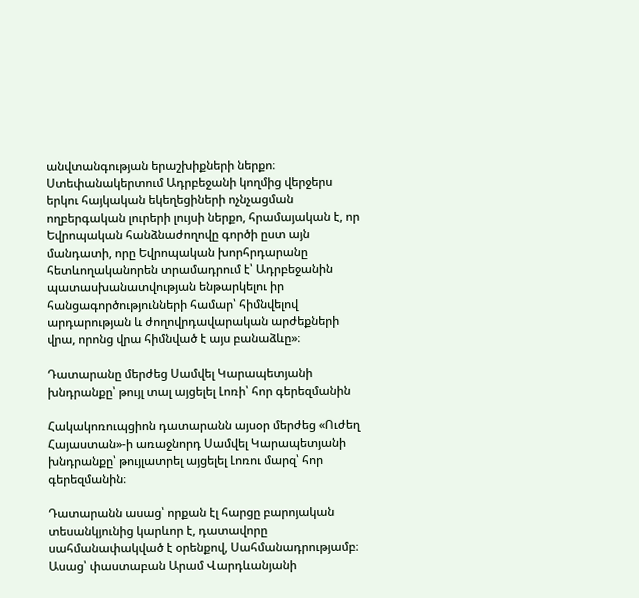անվտանգության երաշխիքների ներքո։ Ստեփանակերտում Ադրբեջանի կողմից վերջերս երկու հայկական եկեղեցիների ոչնչացման ողբերգական լուրերի լույսի ներքո, հրամայական է, որ Եվրոպական հանձնաժողովը գործի ըստ այն մանդատի, որը Եվրոպական խորհրդարանը հետևողականորեն տրամադրում է՝ Ադրբեջանին պատասխանատվության ենթարկելու իր հանցագործությունների համար՝ հիմնվելով արդարության և ժողովրդավարական արժեքների վրա, որոնց վրա հիմնված է այս բանաձևը»։

Դատարանը մերժեց Սամվել Կարապետյանի խնդրանքը՝ թույլ տալ այցելել Լոռի՝ հոր գերեզմանին

Հակակոռուպցիոն դատարանն այսօր մերժեց «Ուժեղ Հայաստան»-ի առաջնորդ Սամվել Կարապետյանի խնդրանքը՝ թույլատրել այցելել Լոռու մարզ՝ հոր գերեզմանին։

Դատարանն ասաց՝ որքան էլ հարցը բարոյական տեսանկյունից կարևոր է, դատավորը սահմանափակված է օրենքով, Սահմանադրությամբ։ Ասաց՝ փաստաբան Արամ Վարդևանյանի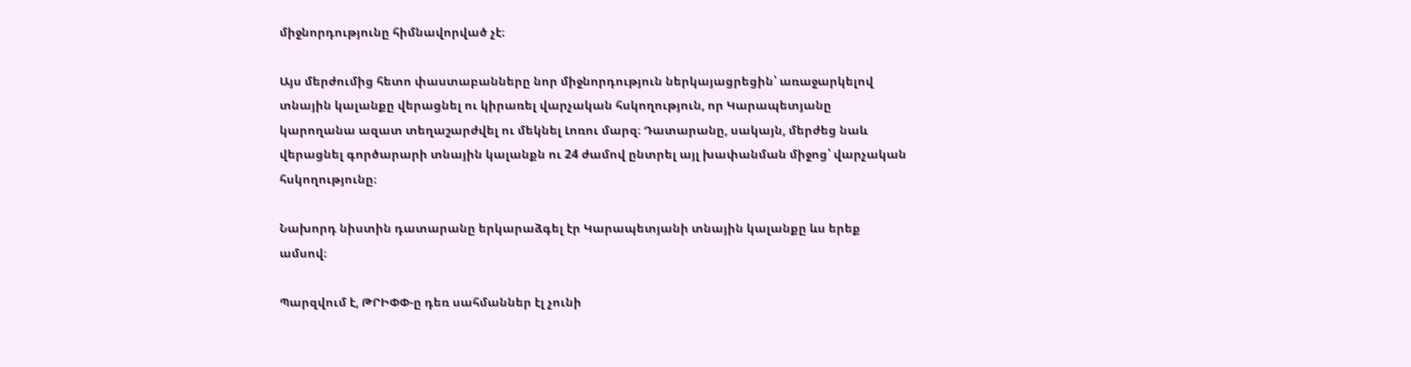միջնորդությունը հիմնավորված չէ։

Այս մերժումից հետո փաստաբանները նոր միջնորդություն ներկայացրեցին՝ առաջարկելով տնային կալանքը վերացնել ու կիրառել վարչական հսկողություն, որ Կարապետյանը կարողանա ազատ տեղաշարժվել ու մեկնել Լոռու մարզ։ Դատարանը, սակայն, մերժեց նաև վերացնել գործարարի տնային կալանքն ու 24 ժամով ընտրել այլ խափանման միջոց՝ վարչական հսկողությունը։

Նախորդ նիստին դատարանը երկարաձգել էր Կարապետյանի տնային կալանքը ևս երեք ամսով։

Պարզվում է, ԹՐԻՓՓ-ը դեռ սահմաններ էլ չունի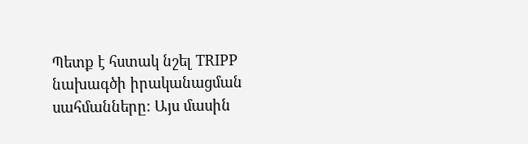Պետք է հստակ նշել TRIPP նախագծի իրականացման սահմանները։ Այս մասին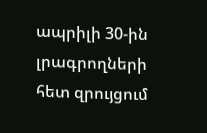ապրիլի 30-ին լրագրողների հետ զրույցում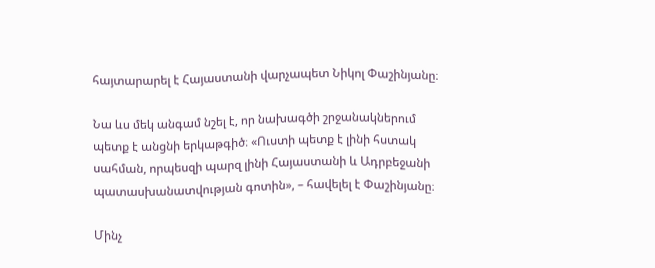հայտարարել է Հայաստանի վարչապետ Նիկոլ Փաշինյանը։

Նա ևս մեկ անգամ նշել է, որ նախագծի շրջանակներում պետք է անցնի երկաթգիծ։ «Ուստի պետք է լինի հստակ սահման, որպեսզի պարզ լինի Հայաստանի և Ադրբեջանի պատասխանատվության գոտին», – հավելել է Փաշինյանը։

Մինչ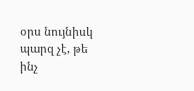օրս նույնիսկ պարզ չէ, թե ինչ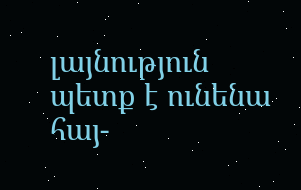լայնություն պետք է ունենա հայ-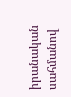իրանական սահմանով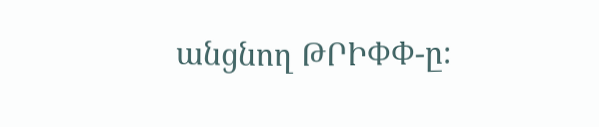անցնող ԹՐԻՓՓ-ը։